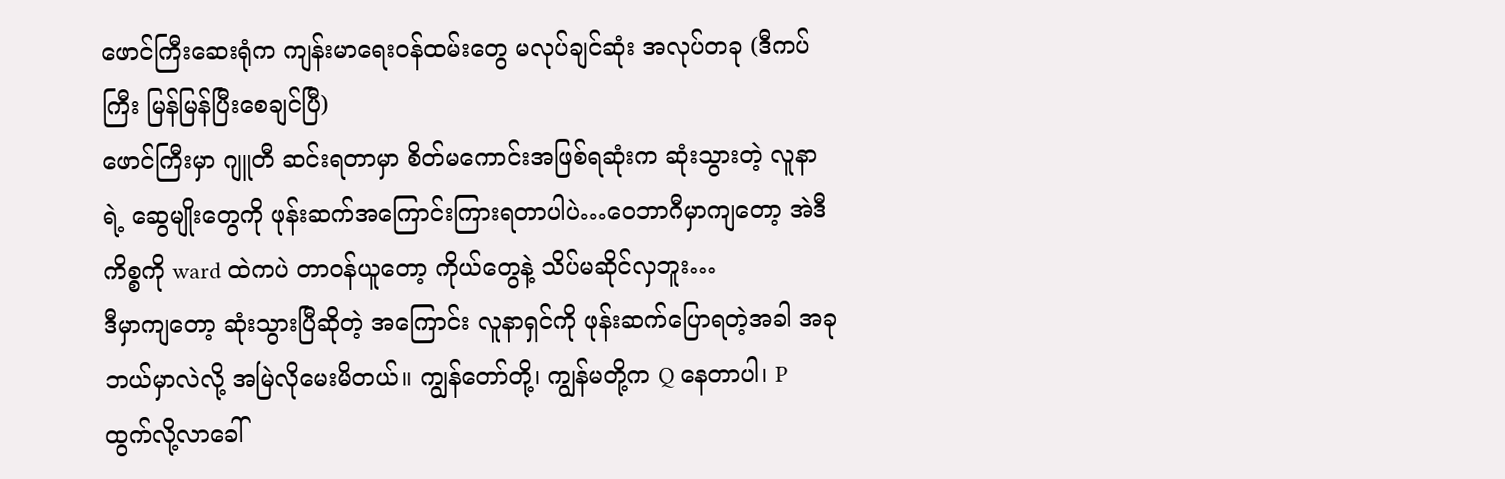ဖောင်ကြီးဆေးရုံက ကျန်းမာရေးဝန်ထမ်းတွေ မလုပ်ချင်ဆုံး အလုပ်တခု (ဒီကပ်ကြီး မြန်မြန်ပြီးစေချင်ပြီ)
ဖောင်ကြီးမှာ ဂျူတီ ဆင်းရတာမှာ စိတ်မကောင်းအဖြစ်ရဆုံးက ဆုံးသွားတဲ့ လူနာရဲ့ ဆွေမျိုးတွေကို ဖုန်းဆက်အကြောင်းကြားရတာပါပဲ…ဝေဘာဂီမှာကျတော့ အဲဒီကိစ္စကို ward ထဲကပဲ တာဝန်ယူတော့ ကိုယ်တွေနဲ့ သိပ်မဆိုင်လှဘူး…
ဒီမှာကျတော့ ဆုံးသွားပြီဆိုတဲ့ အကြောင်း လူနာရှင်ကို ဖုန်းဆက်ပြောရတဲ့အခါ အခုဘယ်မှာလဲလို့ အမြဲလိုမေးမိတယ်။ ကျွန်တော်တို့၊ ကျွန်မတို့က Q နေတာပါ၊ P ထွက်လို့လာခေါ်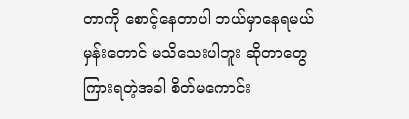တာကို စောင့်နေတာပါ ဘယ်မှာနေရမယ်မှန်းတောင် မသိသေးပါဘူး ဆိုတာတွေ ကြားရတဲ့အခါ စိတ်မကောင်း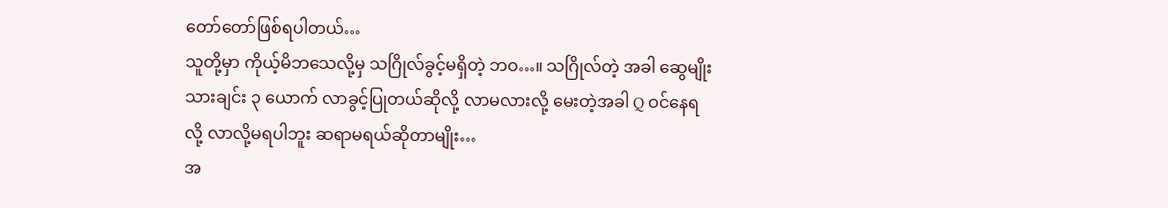တော်တော်ဖြစ်ရပါတယ်…
သူတို့မှာ ကိုယ့်မိဘသေလို့မှ သဂြိုလ်ခွင့်မရှိတဲ့ ဘဝ…။ သဂြိုလ်တဲ့ အခါ ဆွေမျိုးသားချင်း ၃ ယောက် လာခွင့်ပြုတယ်ဆိုလို့ လာမလားလို့ မေးတဲ့အခါ Q ဝင်နေရလို့ လာလို့မရပါဘူး ဆရာမရယ်ဆိုတာမျိုး…
အ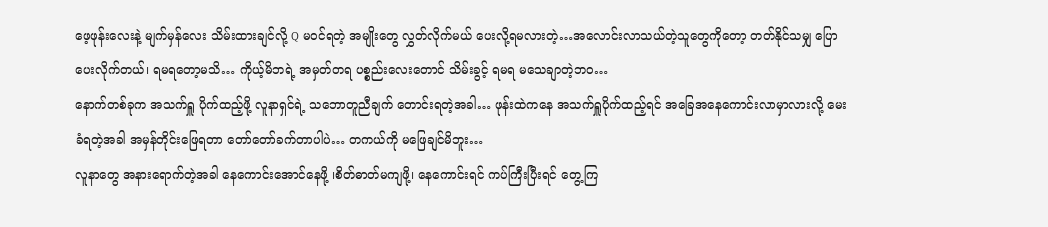ဖေ့ဖုန်းလေးနဲ့ မျက်မှန်လေး သိမ်းထားချင်လို့ Q မဝင်ရတဲ့ အမျိုးတွေ လွှတ်လိုက်မယ် ပေးလို့ရမလားတဲ့…အလောင်းလာသယ်တဲ့သူတွေကိုတော့ တတ်နိုင်သမျှ ပြောပေးလိုက်တယ်၊ ရမရတော့မသိ… ကိုယ့်မိဘရဲ့ အမှတ်တရ ပစ္စည်းလေးတောင် သိမ်းခွင့် ရမရ မသေချာတဲ့ဘဝ…
နောက်တစ်ခုက အသက်ရှူ ပိုက်ထည့်ဖို့ လူနာရှင်ရဲ့ သဘောတူညီချက် တောင်းရတဲ့အခါ… ဖုန်းထဲကနေ အသက်ရှူပိုက်ထည့်ရင် အခြေအနေကောင်းလာမှာလားလို့ မေးခံရတဲ့အခါ အမှန်တိုင်းဖြေရတာ တော်တော်ခက်တာပါပဲ… တကယ်ကို မဖြေချင်မိဘူး…
လူနာတွေ အနားရောက်တဲ့အခါ နေကောင်းအောင်နေဖို့ ၊စိတ်ဓာတ်မကျဖို့၊ နေကောင်းရင် ကပ်ကြီးပြီးရင် တွေ့ကြ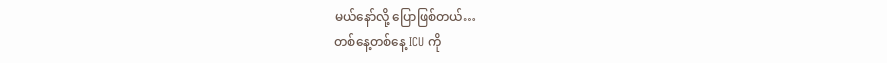မယ်နော်လို့ ပြောဖြစ်တယ်…
တစ်နေ့တစ်နေ့ ICU ကို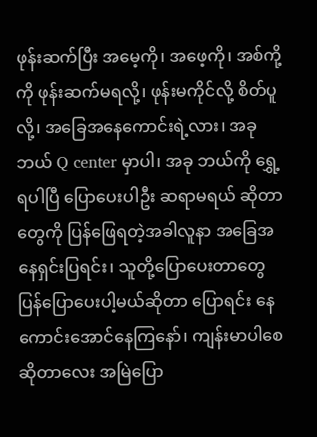ဖုန်းဆက်ပြီး အမေ့ကို၊ အဖေ့ကို၊ အစ်ကို့ကို ဖုန်းဆက်မရလို့၊ ဖုန်းမကိုင်လို့ စိတ်ပူလို့၊ အခြေအနေကောင်းရဲ့လား၊ အခုဘယ် Q center မှာပါ၊ အခု ဘယ်ကို ရွှေ့ရပါပြီ ပြောပေးပါဦး ဆရာမရယ် ဆိုတာတွေကို ပြန်ဖြေရတဲ့အခါလူနာ အခြေအနေရှင်းပြရင်း၊ သူတို့ပြောပေးတာတွေ ပြန်ပြောပေးပါ့မယ်ဆိုတာ ပြောရင်း နေကောင်းအောင်နေကြနော်၊ ကျန်းမာပါစေဆိုတာလေး အမြဲပြော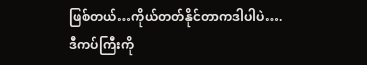ဖြစ်တယ်…ကိုယ်တတ်နိုင်တာကဒါပါပဲ….
ဒီကပ်ကြီးကို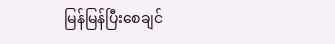မြန်မြန်ပြီးစေချင်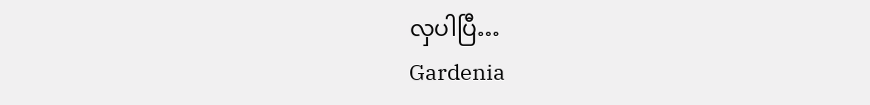လှပါပြီ…
Gardenia